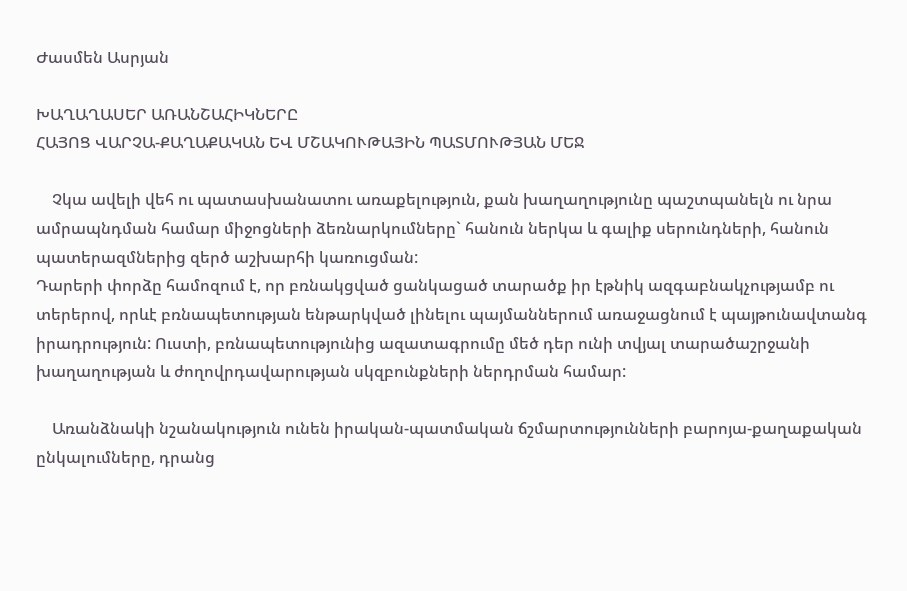Ժասմեն Ասրյան

ԽԱՂԱՂԱՍԵՐ ԱՌԱՆՇԱՀԻԿՆԵՐԸ
ՀԱՅՈՑ ՎԱՐՉԱ-ՔԱՂԱՔԱԿԱՆ ԵՎ ՄՇԱԿՈՒԹԱՅԻՆ ՊԱՏՄՈՒԹՅԱՆ ՄԵՋ

    Չկա ավելի վեհ ու պատասխանատու առաքելություն, քան խաղաղությունը պաշտպանելն ու նրա ամրապնդման համար միջոցների ձեռնարկումները` հանուն ներկա և գալիք սերունդների, հանուն պատերազմներից զերծ աշխարհի կառուցման:
Դարերի փորձը համոզում է, որ բռնակցված ցանկացած տարածք իր էթնիկ ազգաբնակչությամբ ու տերերով, որևէ բռնապետության ենթարկված լինելու պայմաններում առաջացնում է պայթունավտանգ իրադրություն: Ուստի, բռնապետությունից ազատագրումը մեծ դեր ունի տվյալ տարածաշրջանի խաղաղության և ժողովրդավարության սկզբունքների ներդրման համար:

    Առանձնակի նշանակություն ունեն իրական-պատմական ճշմարտությունների բարոյա-քաղաքական ընկալումները, դրանց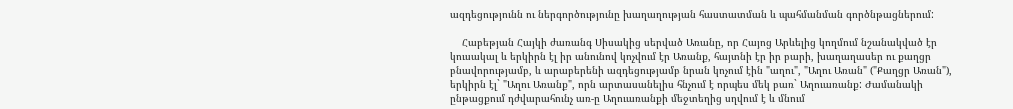ազդեցությունն ու ներգործությունը խաղաղության հաստատման և պահմանման գործնթացներում:

    Հաբեթյան Հայկի ժառանգ Սիսակից սերված Առանը, որ Հայոց Արևելից կողմում նշանակված էր կուսակալ և երկիրն էլ իր անունով կոչվում էր Առանք, հայտնի էր իր բարի, խաղաղասեր ու քաղցր բնավորությամբ, և արաբերենի ազդեցությամբ նրան կոչում էին "աղու", "Աղու Առան" ("Քաղցր Առան"), երկիրն էլ` "Աղու Առանք", որն արտասանելիս հնչում է որպես մեկ բառ` Աղուառանք: Ժամանակի ընթացքում դժվարահունչ առ-ը Աղուառանքի մեջտեղից սղվում է և մնում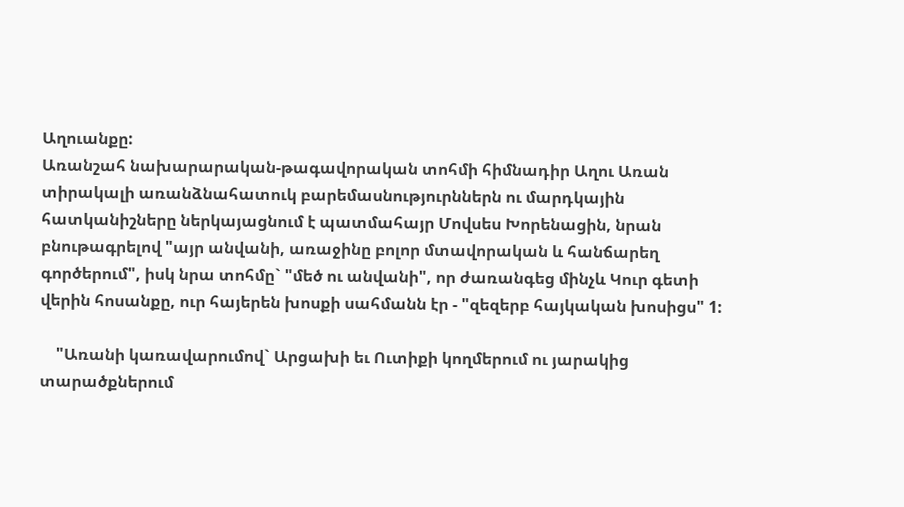Աղուանքը:
Առանշահ նախարարական-թագավորական տոհմի հիմնադիր Աղու Առան տիրակալի առանձնահատուկ բարեմասնություրններն ու մարդկային հատկանիշները ներկայացնում է պատմահայր Մովսես Խորենացին, նրան բնութագրելով "այր անվանի, առաջինը բոլոր մտավորական և հանճարեղ գործերում", իսկ նրա տոհմը` "մեծ ու անվանի", որ ժառանգեց մինչև Կուր գետի վերին հոսանքը, ուր հայերեն խոսքի սահմանն էր - "զեզերբ հայկական խոսիցս" 1:

    "Առանի կառավարումով` Արցախի եւ Ուտիքի կողմերում ու յարակից տարածքներում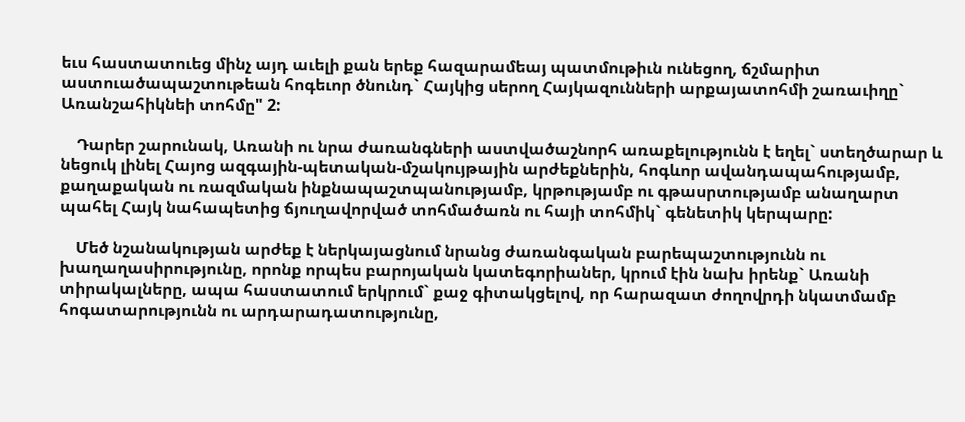եւս հաստատուեց մինչ այդ աւելի քան երեք հազարամեայ պատմութիւն ունեցող, ճշմարիտ աստուածապաշտութեան հոգեւոր ծնունդ` Հայկից սերող Հայկազունների արքայատոհմի շառաւիղը` Առանշահիկնեի տոհմը" 2:

    Դարեր շարունակ, Առանի ու նրա ժառանգների աստվածաշնորհ առաքելությունն է եղել` ստեղծարար և նեցուկ լինել Հայոց ազգային-պետական-մշակույթային արժեքներին, հոգևոր ավանդապահությամբ, քաղաքական ու ռազմական ինքնապաշտպանությամբ, կրթությամբ ու գթասրտությամբ անաղարտ պահել Հայկ նահապետից ճյուղավորված տոհմածառն ու հայի տոհմիկ` գենետիկ կերպարը:

    Մեծ նշանակության արժեք է ներկայացնում նրանց ժառանգական բարեպաշտությունն ու խաղաղասիրությունը, որոնք որպես բարոյական կատեգորիաներ, կրում էին նախ իրենք` Առանի տիրակալները, ապա հաստատում երկրում` քաջ գիտակցելով, որ հարազատ ժողովրդի նկատմամբ հոգատարությունն ու արդարադատությունը,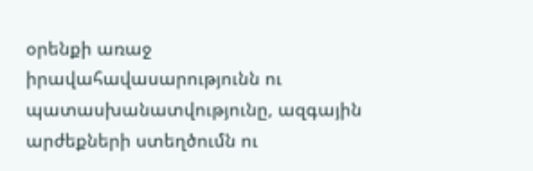օրենքի առաջ իրավահավասարությունն ու պատասխանատվությունը, ազգային արժեքների ստեղծումն ու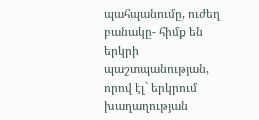պահպանումը, ուժեղ բանակը- հիմք են երկրի պաշտպանության, որով էլ` երկրում խաղաղության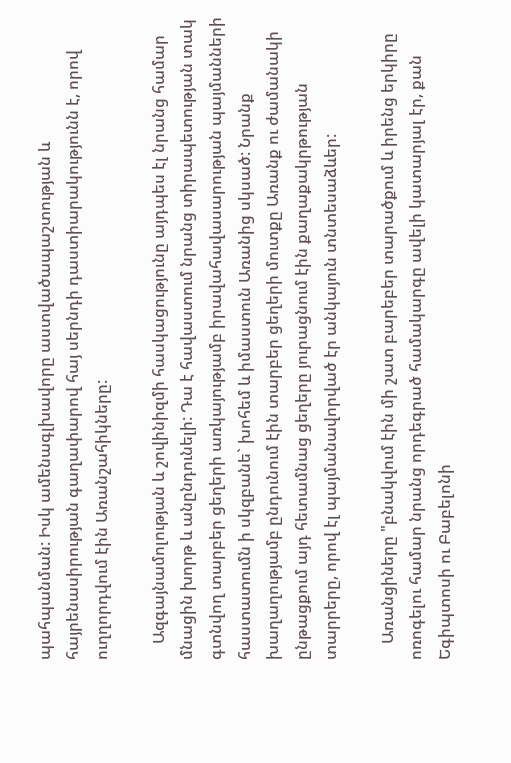պահպանման: Իսկ ամենագլխավորը աստվածապաշտության և հայրենասիրության գաղափարով հայ սերնդի դաստիարակությունն է, որով ուղղորդվում էին Առանշահիկները:

    Ազգայնամոլության և շովինիզմի հասկացությունը այդպես էլ նրանց համար մնացին խորթ և անընդունելի: Դա է հավաստում նրանց տիրապետության տակ գտնվող տարբեր ցեղերի առկայությամբ իրավահավասարության պայմանների հաստատումն ի սկզբանե` խոհեմ և իմաստուն Առանից սկսած: Նրանք խաղաղությամբ ընդունում էին տարբեր ցեղերի մուտքը Առանք ու ժամանակի ընթացքում այդ հետամնաց ցեղերը յուրացնում էին քաղաքակրթության տարրերը, որով էլ պայմանավորված էր անկայուն տնտեսաձևեր:

    Առանցիները "բնակվում էին մի շատ բարեբեր տարածքում և իրենց երկիրը ոռոգելու համար նրանց որդեգրած համակարգը ավելի կատարյալ էր, քան Եգիպտոսի ու Բաբելոնի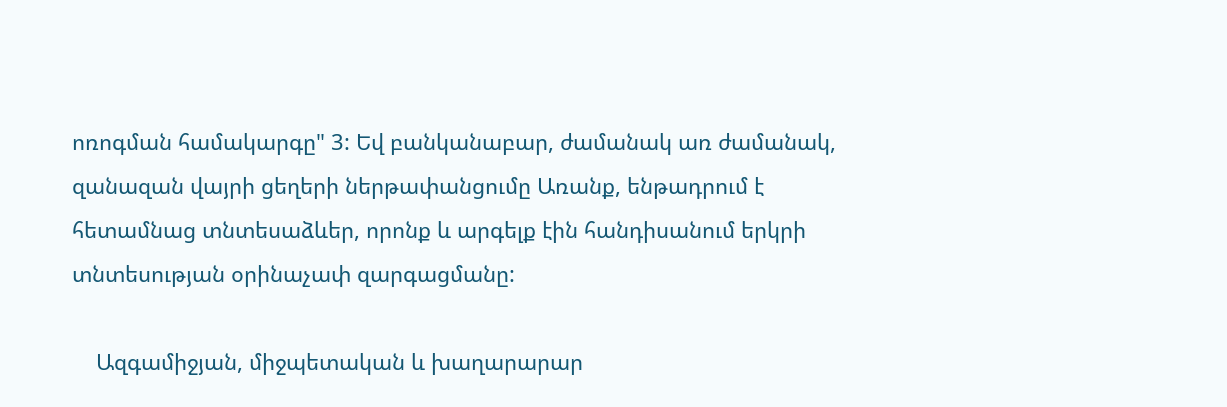ոռոգման համակարգը" 3: Եվ բանկանաբար, ժամանակ առ ժամանակ, զանազան վայրի ցեղերի ներթափանցումը Առանք, ենթադրում է հետամնաց տնտեսաձևեր, որոնք և արգելք էին հանդիսանում երկրի տնտեսության օրինաչափ զարգացմանը:

    Ազգամիջյան, միջպետական և խաղարարար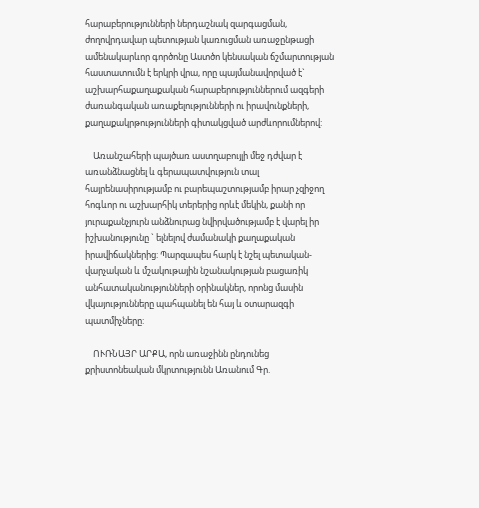հարաբերությունների ներդաշնակ զարգացման, ժողովրդավար պետության կառուցման առաջընթացի ամենակարևոր գործոնը Աստծո կենսական ճշմարտության հաստատումն է երկրի վրա, որը պայմանավորված է` աշխարհաքաղաքական հարաբերություններում ազգերի ժառանգական առաքելությունների ու իրավունքների, քաղաքակրթությունների գիտակցված արժևորումներով:

    Առանշահերի պայծառ աստղաբույլի մեջ դժվար է առանձնացնել և գերապատվություն տալ հայրենասիրությամբ ու բարեպաշտությամբ իրար չզիջող հոգևոր ու աշխարհիկ տերերից որևէ մեկին, քանի որ յուրաքանչյուրն անձնուրաց նվիրվածությամբ է վարել իր իշխանությունը ` ելնելով ժամանակի քաղաքական իրավիճակներից: Պարզապես հարկ է նշել պետական-վարչական և մշակութային նշանակության բացառիկ անհատականությունների օրինակներ, որոնց մասին վկայությունները պահպանել են հայ և օտարազգի պատմիչները:

    ՈՒՌՆԱՅՐ ԱՐՔԱ, որն առաջինն ընդունեց քրիստոնեական մկրտությունն Առանում Գր.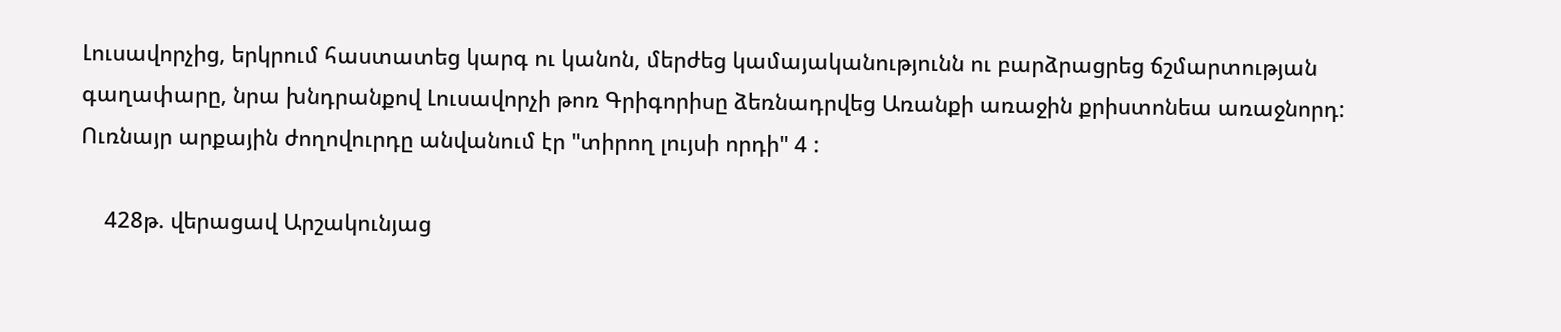Լուսավորչից, երկրում հաստատեց կարգ ու կանոն, մերժեց կամայականությունն ու բարձրացրեց ճշմարտության գաղափարը, նրա խնդրանքով Լուսավորչի թոռ Գրիգորիսը ձեռնադրվեց Առանքի առաջին քրիստոնեա առաջնորդ: Ուռնայր արքային ժողովուրդը անվանում էր "տիրող լույսի որդի" 4 :

    428թ. վերացավ Արշակունյաց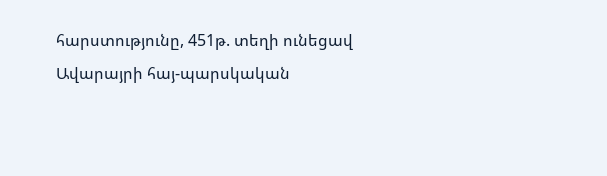հարստությունը, 451թ. տեղի ունեցավ Ավարայրի հայ-պարսկական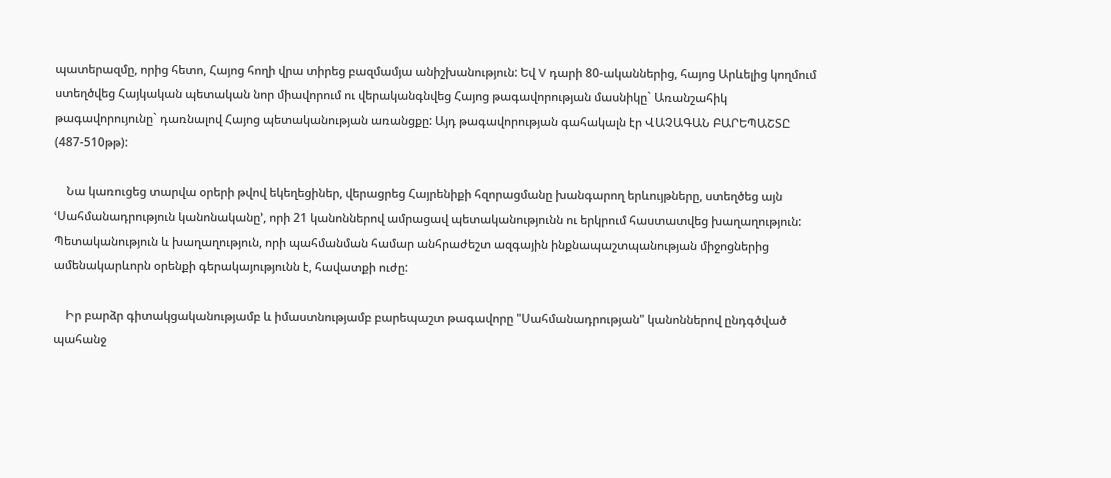պատերազմը, որից հետո, Հայոց հողի վրա տիրեց բազմամյա անիշխանություն: Եվ V դարի 80-ականներից, հայոց Արևելից կողմում ստեղծվեց Հայկական պետական նոր միավորում ու վերականգնվեց Հայոց թագավորության մասնիկը` Առանշահիկ թագավորույունը` դառնալով Հայոց պետականության առանցքը: Այդ թագավորության գահակալն էր ՎԱՉԱԳԱՆ ԲԱՐԵՊԱՇՏԸ (487-510թթ):

    Նա կառուցեց տարվա օրերի թվով եկեղեցիներ, վերացրեց Հայրենիքի հզորացմանը խանգարող երևույթները, ստեղծեց այն ՙՍահմանադրություն կանոնականը՚, որի 21 կանոններով ամրացավ պետականությունն ու երկրում հաստատվեց խաղաղություն:
Պետականություն և խաղաղություն, որի պահմանման համար անհրաժեշտ ազգային ինքնապաշտպանության միջոցներից ամենակարևորն օրենքի գերակայությունն է, հավատքի ուժը:

    Իր բարձր գիտակցականությամբ և իմաստնությամբ բարեպաշտ թագավորը "Սահմանադրության" կանոններով ընդգծված պահանջ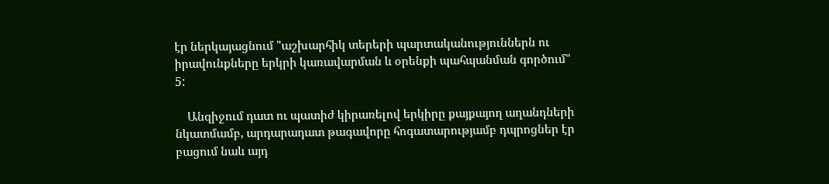էր ներկայացնում "աշխարհիկ տերերի պարտականություններն ու իրավունքները երկրի կառավարման և օրենքի պահպանման գործում" 5:

    Անզիջում դատ ու պատիժ կիրառելով երկիրը քայքայող աղանդների նկատմամբ, արդարադատ թագավորը հոգատարությամբ դպրոցներ էր բացում նաև այդ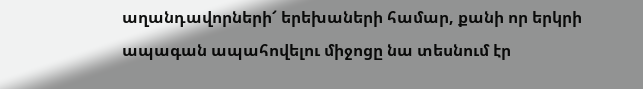աղանդավորների՜ երեխաների համար, քանի որ երկրի ապագան ապահովելու միջոցը նա տեսնում էր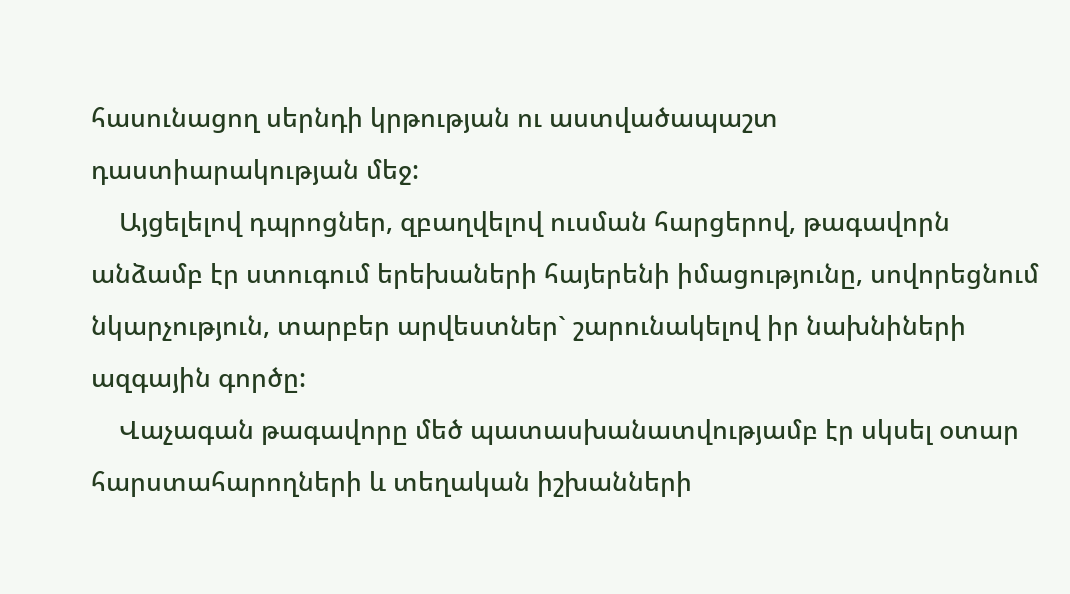հասունացող սերնդի կրթության ու աստվածապաշտ դաստիարակության մեջ:
    Այցելելով դպրոցներ, զբաղվելով ուսման հարցերով, թագավորն անձամբ էր ստուգում երեխաների հայերենի իմացությունը, սովորեցնում նկարչություն, տարբեր արվեստներ` շարունակելով իր նախնիների ազգային գործը:
    Վաչագան թագավորը մեծ պատասխանատվությամբ էր սկսել օտար հարստահարողների և տեղական իշխանների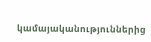կամայականություններից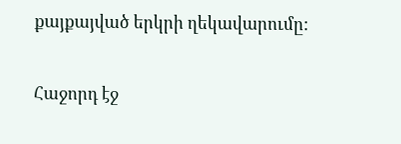քայքայված երկրի ղեկավարումը:

Հաջորդ էջ